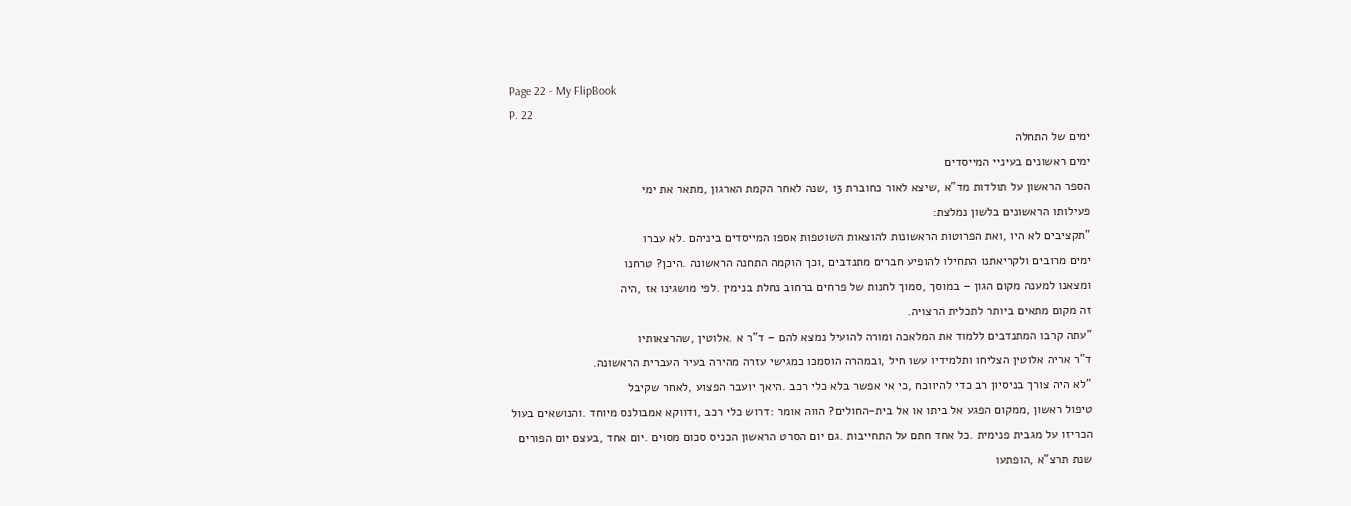Page 22 - My FlipBook
P. 22
ימים של התחלה
ימים ראשונים בעיניי המייסדים
הספר הראשון על תולדות מד"א ,שיצא לאור כחוברת 13 ,שנה לאחר הקמת הארגון ,מתאר את ימי
פעילותו הראשונים בלשון נמלצת:
"תקציבים לא היו ,ואת הפרוטות הראשונות להוצאות השוטפות אספו המייסדים ביניהם .לא עברו
ימים מרובים ולקריאתנו התחילו להופיע חברים מתנדבים ,וכך הוקמה התחנה הראשונה .היכן? טרחנו
ומצאנו למענה מקום הגון – במוסך ,סמוך לחנות של פרחים ברחוב נחלת בנימין .לפי מושגינו אז ,היה
זה מקום מתאים ביותר לתכלית הרצויה.
"עתה קרבו המתנדבים ללמוד את המלאכה ומורה להועיל נמצא להם – ד"ר א .אלוטין ,שהרצאותיו
ד"ר אריה אלוטין הצליחו ותלמידיו עשו חיל ,ובמהרה הוסמכו כמגישי עזרה מהירה בעיר העברית הראשונה.
"לא היה צורך בניסיון רב כדי להיווכח ,כי אי אפשר בלא כלי רכב .היאך יועבר הפצוע ,לאחר שקיבל
טיפול ראשון ,ממקום הפגע אל ביתו או אל בית-החולים? הווה אומר :דרוש כלי רכב ,ודווקא אמבולנס מיוחד .והנושאים בעול
הכריזו על מגבית פנימית .כל אחד חתם על התחייבות .גם יום הסרט הראשון הכניס סכום מסוים .יום אחד ,בעצם יום הפורים
שנת תרצ"א ,הופתעו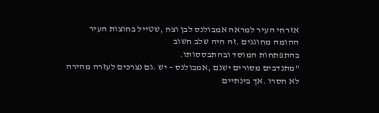אזרחי העיר למראה אמבולנס לבן וצח ,שטייל בחוצות העיר ההומה מחוגגים .זה היה שלב חשוב
בהתפתחות המוסד ובהתבססותו.
"מתנדבים מסורים ישנם ,אמבולנס – יש .גם נצרכים לעזרה מהירה לא חסרו .אך בינתיים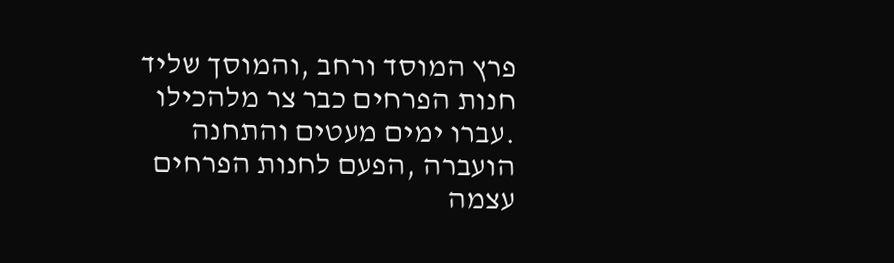פרץ המוסד ורחב ,והמוסך שליד
חנות הפרחים כבר צר מלהכילו .עברו ימים מעטים והתחנה הועברה ,הפעם לחנות הפרחים עצמה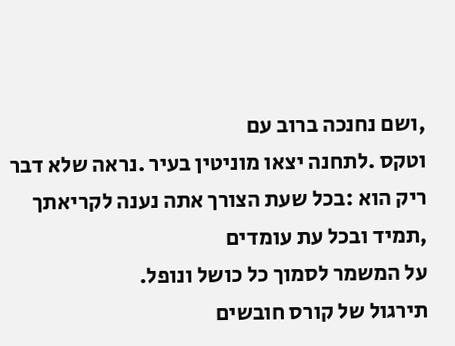,ושם נחנכה ברוב עם
וטקס .לתחנה יצאו מוניטין בעיר .נראה שלא דבר ריק הוא :בכל שעת הצורך אתה נענה לקריאתך ,תמיד ובכל עת עומדים
על המשמר לסמוך כל כושל ונופל.
תירגול של קורס חובשים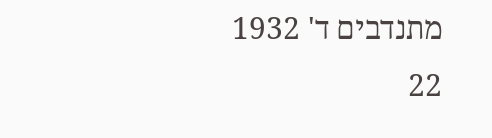מתנדבים ד' 1932
22